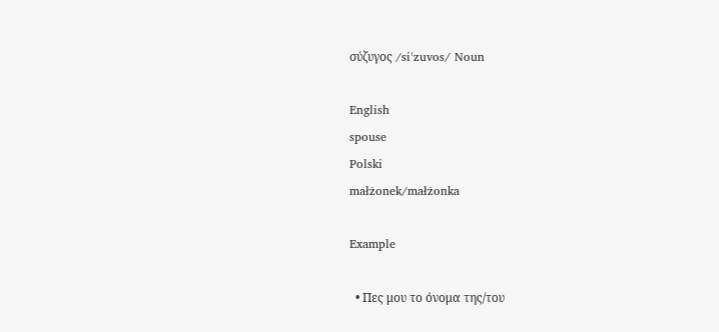σύζυγος /siˈzuvos/ Noun

English
spouse
Polski
małżonek/małżonka

Example

  • Πες μου το όνομα της/του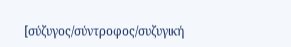[σύζυγος/σύντροφος/συζυγική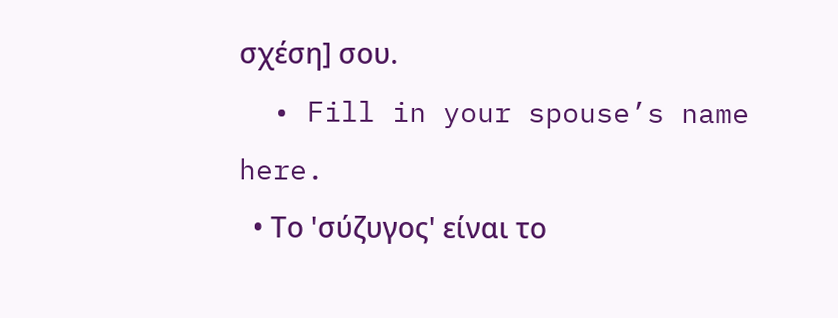σχέση] σου.
  • Fill in your spouse’s name here.
  • Το 'σύζυγος' είναι το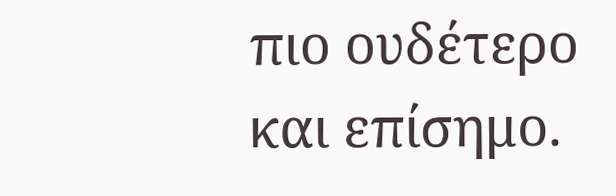πιο ουδέτερο και επίσημο.